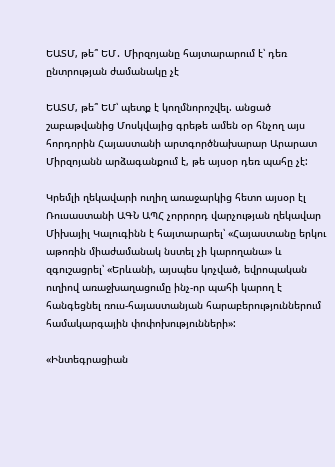ԵԱՏՄ, թե՞ ԵՄ․ Միրզոյանը հայտարարում է՝ դեռ ընտրության ժամանակը չէ

ԵԱՏՄ, թե՞ ԵՄ՝ պետք է կողմնորոշվել. անցած շաբաթվանից Մոսկվայից գրեթե ամեն օր հնչող այս հորդորին Հայաստանի արտգործնախարար Արարատ Միրզոյանն արձագանքում է, թե այսօր դեռ պահը չէ:

Կրեմլի ղեկավարի ուղիղ առաջարկից հետո այսօր էլ Ռուսաստանի ԱԳՆ ԱՊՀ չորրորդ վարչության ղեկավար Միխայիլ Կալուգինն է հայտարարել՝ «Հայաստանը երկու աթոռին միաժամանակ նստել չի կարողանա» և զգուշացրել՝ «Երևանի, այսպես կոչված, եվրոպական ուղիով առաջխաղացումը ինչ-որ պահի կարող է հանգեցնել ռուս-հայաստանյան հարաբերություններում համակարգային փոփոխությունների»:

«Ինտեգրացիան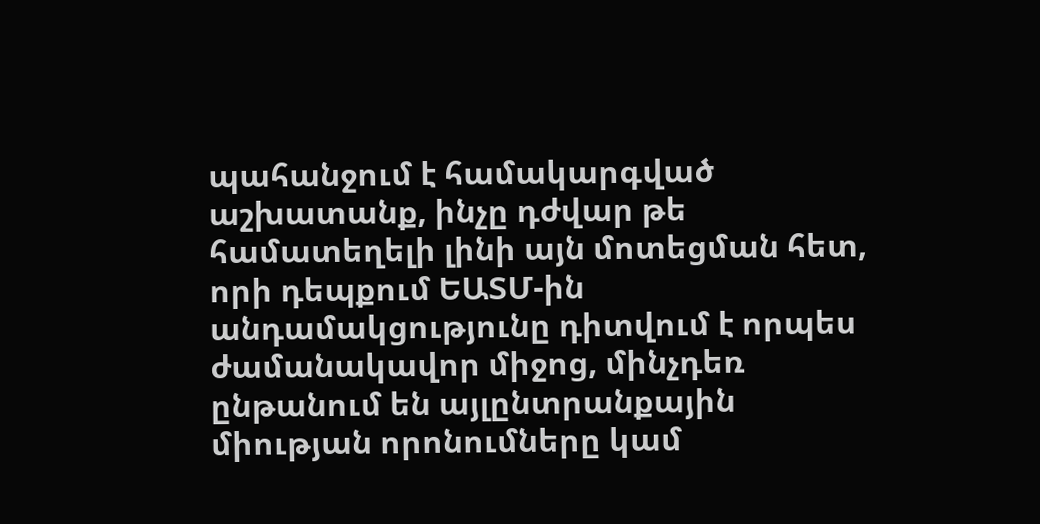պահանջում է համակարգված աշխատանք, ինչը դժվար թե համատեղելի լինի այն մոտեցման հետ, որի դեպքում ԵԱՏՄ-ին անդամակցությունը դիտվում է որպես ժամանակավոր միջոց, մինչդեռ ընթանում են այլընտրանքային միության որոնումները կամ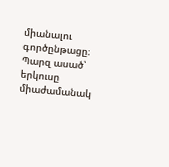միանալու գործընթացը։ Պարզ ասած՝ երկուսը միաժամանակ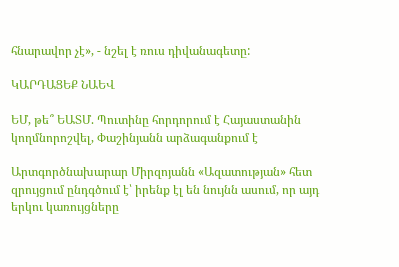հնարավոր չէ», - նշել է ռուս դիվանագետը:

ԿԱՐԴԱՑԵՔ ՆԱԵՎ

ԵՄ, թե՞ ԵԱՏՄ. Պուտինը հորդորում է Հայաստանին կողմնորոշվել, Փաշինյանն արձագանքում է

Արտգործնախարար Միրզոյանն «Ազատության» հետ զրույցում ընդգծում է՝ իրենք էլ են նույնն ասում, որ այդ երկու կառույցները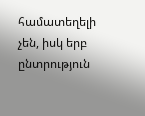համատեղելի չեն, իսկ երբ ընտրություն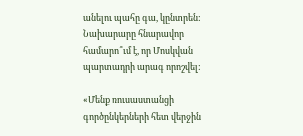անելու պահը գա, կընտրեն: Նախարարը հնարավոր համարո՞ւմ է, որ Մոսկվան պարտադրի արագ որոշվել:

«Մենք ռուսաստանցի գործընկերների հետ վերջին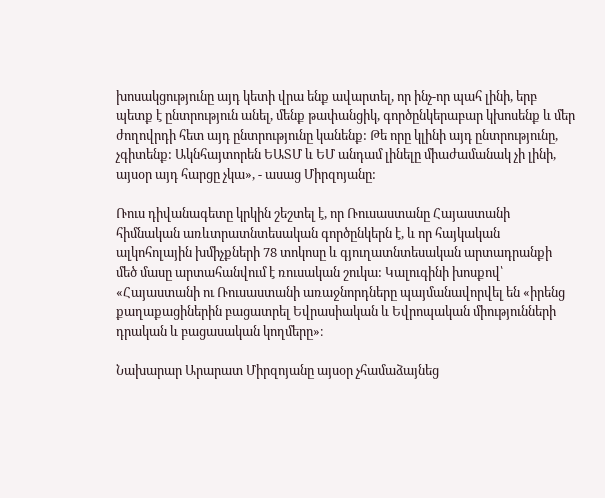խոսակցությունը այդ կետի վրա ենք ավարտել, որ ինչ-որ պահ լինի, երբ պետք է ընտրություն անել, մենք թափանցիկ, գործընկերաբար կխոսենք և մեր ժողովրդի հետ այդ ընտրությունը կանենք: Թե որը կլինի այդ ընտրությունը, չգիտենք: Ակնհայտորեն ԵԱՏՄ և ԵՄ անդամ լինելը միաժամանակ չի լինի, այսօր այդ հարցը չկա», - ասաց Միրզոյանը:

Ռուս դիվանագետը կրկին շեշտել է, որ Ռուսաստանը Հայաստանի հիմնական առևտրատնտեսական գործընկերն է, և որ հայկական ալկոհոլային խմիչքների 78 տոկոսը և գյուղատնտեսական արտադրանքի մեծ մասը արտահանվում է ռուսական շուկա: Կալուգինի խոսքով՝ «Հայաստանի ու Ռուսաստանի առաջնորդները պայմանավորվել են «իրենց քաղաքացիներին բացատրել Եվրասիական և Եվրոպական միությունների դրական և բացասական կողմերը»։

Նախարար Արարատ Միրզոյանը այսօր չհամաձայնեց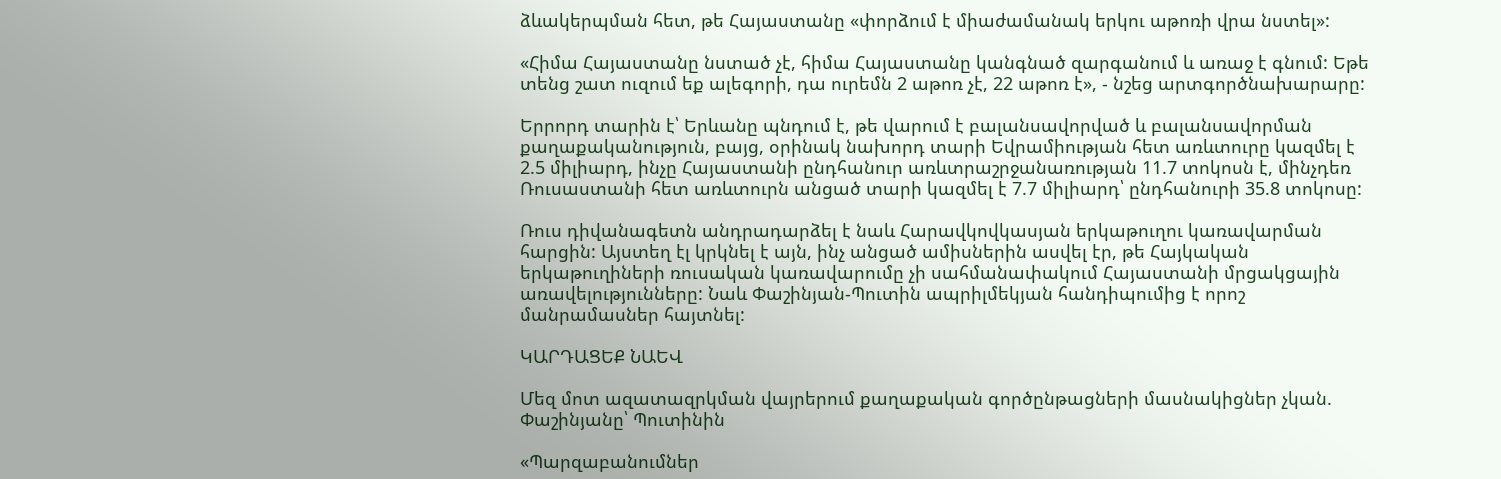ձևակերպման հետ, թե Հայաստանը «փորձում է միաժամանակ երկու աթոռի վրա նստել»:

«Հիմա Հայաստանը նստած չէ, հիմա Հայաստանը կանգնած զարգանում և առաջ է գնում: Եթե տենց շատ ուզում եք ալեգորի, դա ուրեմն 2 աթոռ չէ, 22 աթոռ է», - նշեց արտգործնախարարը:

Երրորդ տարին է՝ Երևանը պնդում է, թե վարում է բալանսավորված և բալանսավորման քաղաքականություն, բայց, օրինակ նախորդ տարի Եվրամիության հետ առևտուրը կազմել է 2.5 միլիարդ, ինչը Հայաստանի ընդհանուր առևտրաշրջանառության 11.7 տոկոսն է, մինչդեռ Ռուսաստանի հետ առևտուրն անցած տարի կազմել է 7.7 միլիարդ՝ ընդհանուրի 35.8 տոկոսը:

Ռուս դիվանագետն անդրադարձել է նաև Հարավկովկասյան երկաթուղու կառավարման հարցին: Այստեղ էլ կրկնել է այն, ինչ անցած ամիսներին ասվել էր, թե Հայկական երկաթուղիների ռուսական կառավարումը չի սահմանափակում Հայաստանի մրցակցային առավելությունները: Նաև Փաշինյան-Պուտին ապրիլմեկյան հանդիպումից է որոշ մանրամասներ հայտնել:

ԿԱՐԴԱՑԵՔ ՆԱԵՎ

Մեզ մոտ ազատազրկման վայրերում քաղաքական գործընթացների մասնակիցներ չկան. Փաշինյանը՝ Պուտինին

«Պարզաբանումներ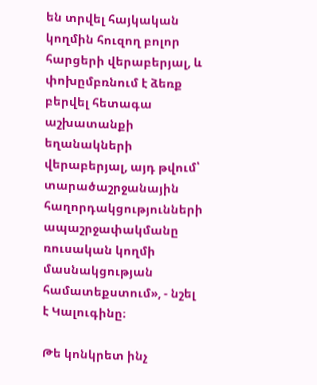են տրվել հայկական կողմին հուզող բոլոր հարցերի վերաբերյալ, և փոխըմբռնում է ձեռք բերվել հետագա աշխատանքի եղանակների վերաբերյալ, այդ թվում՝ տարածաշրջանային հաղորդակցությունների ապաշրջափակմանը ռուսական կողմի մասնակցության համատեքստում», - նշել է Կալուգինը։

Թե կոնկրետ ինչ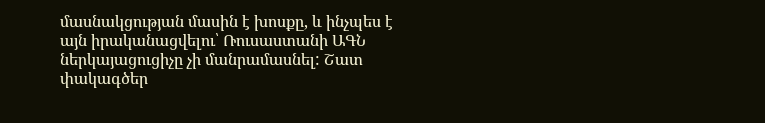մասնակցության մասին է խոսքը, և ինչպես է այն իրականացվելու՝ Ռուսաստանի ԱԳՆ ներկայացուցիչը չի մանրամասնել: Շատ փակագծեր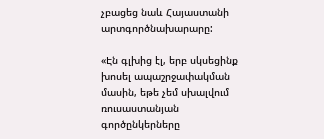չբացեց նաև Հայաստանի արտգործնախարարը:

«Էն գլխից էլ, երբ սկսեցինք խոսել ապաշրջափակման մասին, եթե չեմ սխալվում ռուսաստանյան գործընկերները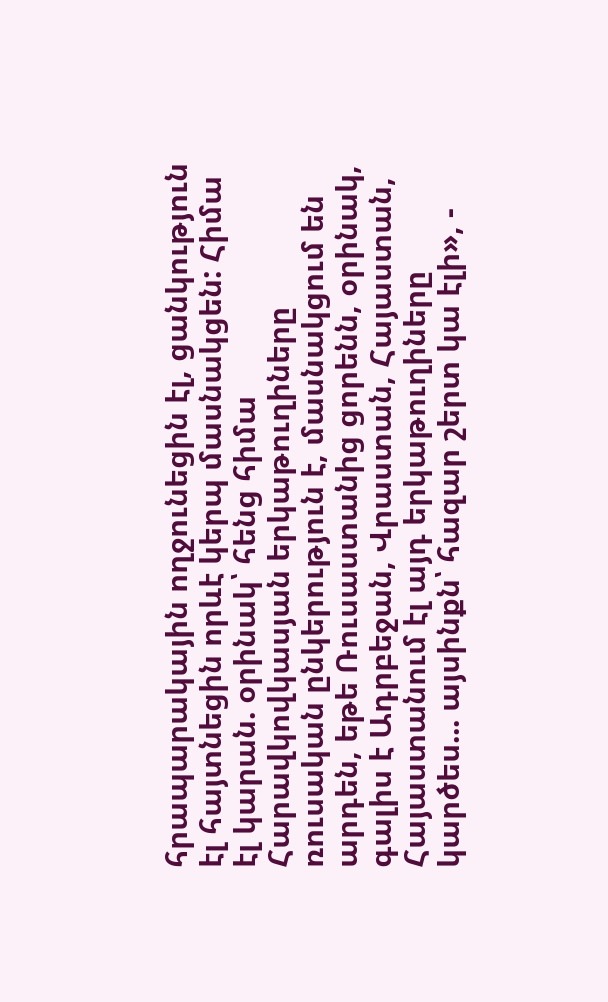հրապարակային ողջունեցին էլ, ցանկություն էլ հայտնեցին որևէ կերպ մասնակցեն: Հիմա էլ կարան. օրինակ՝ հենց հիմա Հարավկովկասյան երկաթուղիները ռուսական ընկերություն է, մասնակցում են արդեն, եթե Ռուսաստանից ցորենն, օրինակ, գալիս է Ադրբեջան, Վրաստան, Հայաստան, Հայաստանում էլ այդ երկաթուղիները կարծես... այսինքն՝ հազար շերտ կա էլի», -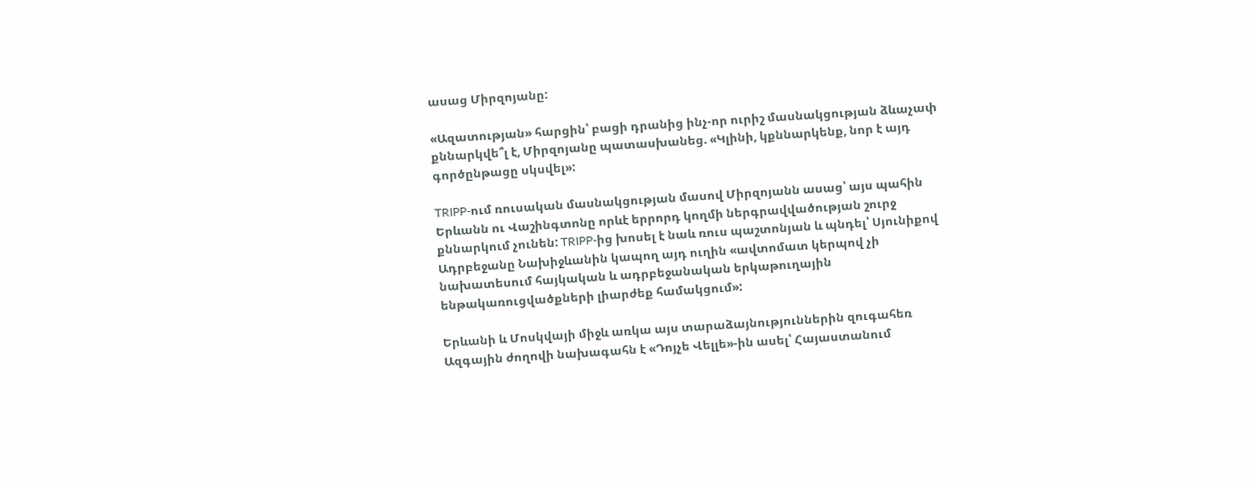ասաց Միրզոյանը:

«Ազատության» հարցին՝ բացի դրանից ինչ-որ ուրիշ մասնակցության ձևաչափ քննարկվե՞լ է, Միրզոյանը պատասխանեց. «Կլինի, կքննարկենք, նոր է այդ գործընթացը սկսվել»:

TRIPP-ում ռուսական մասնակցության մասով Միրզոյանն ասաց՝ այս պահին Երևանն ու Վաշինգտոնը որևէ երրորդ կողմի ներգրավվածության շուրջ քննարկում չունեն: TRIPP-ից խոսել է նաև ռուս պաշտոնյան և պնդել՝ Սյունիքով Ադրբեջանը Նախիջևանին կապող այդ ուղին «ավտոմատ կերպով չի նախատեսում հայկական և ադրբեջանական երկաթուղային ենթակառուցվածքների լիարժեք համակցում»:

Երևանի և Մոսկվայի միջև առկա այս տարաձայնություններին զուգահեռ Ազգային ժողովի նախագահն է «Դոյչե Վելլե»-ին ասել՝ Հայաստանում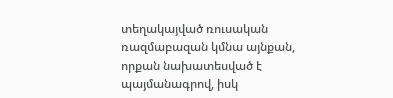տեղակայված ռուսական ռազմաբազան կմնա այնքան, որքան նախատեսված է պայմանագրով, իսկ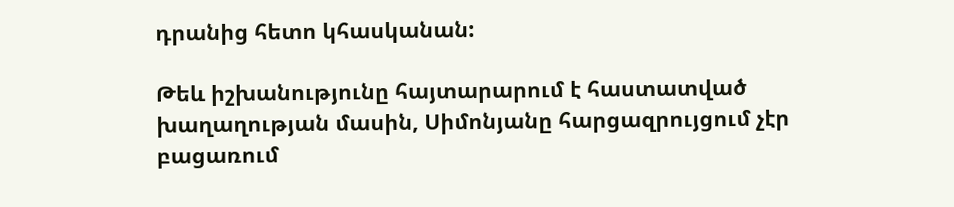դրանից հետո կհասկանան:

Թեև իշխանությունը հայտարարում է հաստատված խաղաղության մասին, Սիմոնյանը հարցազրույցում չէր բացառում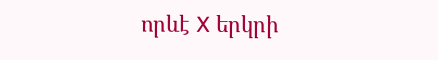որևէ X երկրի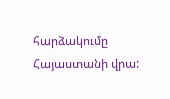հարձակումը Հայաստանի վրա: